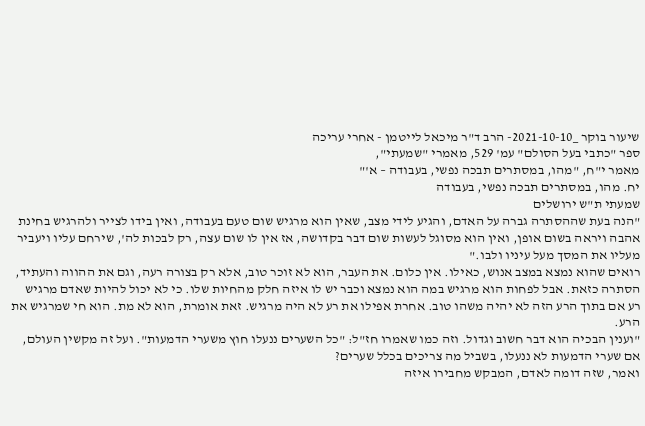שיעור בוקר _2021-10-10- הרב ד"ר מיכאל לייטמן - אחרי עריכה
ספר "כתבי בעל הסולם" עמ' 529, מאמרי "שמעתי",
מאמר י"ח, "מהו, במסתרים תבכה נפשי, בעבודה – א'"
יח. מהו, במסתרים תבכה נפשי, בעבודה
שמעתי ת"ש ירושלים
"הנה בעת שההסתרה גברה על האדם, והגיע לידי מצב, שאין הוא מרגיש שום טעם בעבודה, ואין בידו לצייר ולהרגיש בחינת אהבה ויראה בשום אופן, ואין הוא מסוגל לעשות שום דבר בקדושה, אז אין לו שום עצה, רק לבכות לה', שירחם עליו ויעביר מעליו את המסך מעל עיניו ולבו."
רואים שהוא נמצא במצב אנוש, כאילו. אין כלום. את העבר, הוא לא זוכר טוב, אלא רק בצורה רעה, וגם את ההווה והעתיד, הסתרה כזאת. אבל לפחות הוא מרגיש במה הוא נמצא וכבר יש לו איזה חלק מהחיות שלו. כי לא יכול להיות שאדם מרגיש רע אם בתוך הרע הזה לא יהיה משהו טוב. אחרת אפילו את רע לא היה מרגיש. זאת אומרת, הוא לא מת. הוא חי שמרגיש את הרע.
"וענין הבכיה הוא דבר חשוב וגדול. וזה כמו שאמרו חז"ל: "כל השערים ננעלו חוץ משערי הדמעות". ועל זה מקשין העולם, אם שערי הדמעות לא ננעלו, בשביל מה צריכים בכלל שערים?
ואמר, שזה דומה לאדם, המבקש מחבירו איזה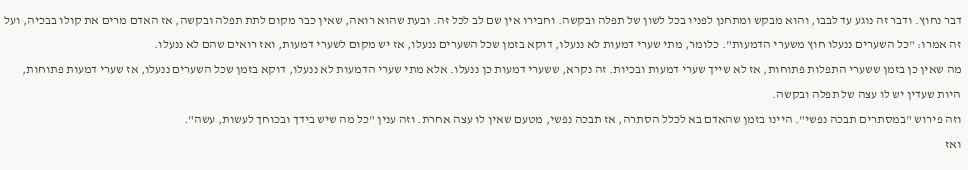דבר נחוץ. ודבר זה נוגע עד לבבו, והוא מבקש ומתחנן לפניו בכל לשון של תפלה ובקשה. וחבירו אין שם לב לכל זה. ובעת שהוא רואה, שאין כבר מקום לתת תפלה ובקשה, אז האדם מרים את קולו בבכיה, ועל זה אמרו: "כל השערים ננעלו חוץ משערי הדמעות". כלומר, מתי שערי דמעות לא ננעלו, דוקא בזמן שכל השערים ננעלו, אז יש מקום לשערי דמעות, ואז רואים שהם לא ננעלו.
מה שאין כן בזמן ששערי התפלות פתוחות, אז לא שייך שערי דמעות ובכיות. זה נקרא, ששערי דמעות כן ננעלו. אלא מתי שערי הדמעות לא ננעלו, דוקא בזמן שכל השערים ננעלו, אז שערי דמעות פתוחות, היות שעדין יש לו עצה של תפלה ובקשה.
וזה פירוש "במסתרים תבכה נפשי". היינו בזמן שהאדם בא לכלל הסתרה, אז תבכה נפשי, מטעם שאין לו עצה אחרת. וזה ענין "כל מה שיש בידך ובכוחך לעשות, עשה".
ואז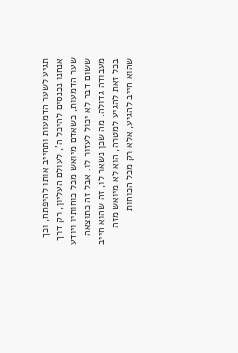תגיע לשער הדמעות ותחייב אותו להיפתח, וכך אנחנו נכנסים להיכל ה', לעולם העליון, רק דרך שער הדמעות, כשאדם מיואש מכל כוחותיו ויודע ששום דבר לא יכול לעזור לו. אבל זה כתוצאה מעבודה גדולה. מה שכן נשאר לו, זה שהוא חייב בכל זאת להגיע למטרה, הוא לא מיואש מזה שהוא חייב להגיע, אלא רק מכל הכוחות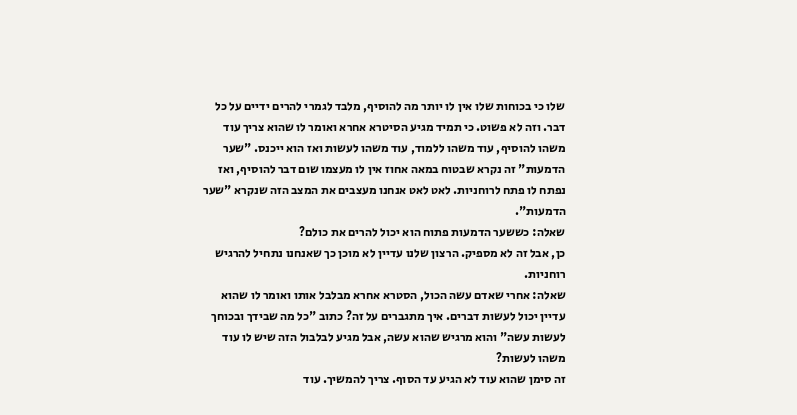שלו כי בכוחות שלו אין לו יותר מה להוסיף, מלבד לגמרי להרים ידיים על כל דבר. וזה לא פשוט. כי תמיד מגיע הסיטרא אחרא ואומר לו שהוא צריך עוד משהו להוסיף, עוד משהו ללמוד, עוד משהו לעשות ואז הוא ייכנס. "שער הדמעות" זה נקרא שבטוח במאה אחוז אין לו מעצמו שום דבר להוסיף, ואז נפתח לו פתח לרוחניות. לאט לאט אנחנו מעצבים את המצב הזה שנקרא "שער הדמעות".
שאלה: כששער הדמעות פתוח הוא יכול להרים את כולם?
כן, אבל זה לא מספיק. הרצון שלנו עדיין לא מוכן כך שאנחנו נתחיל להרגיש רוחניות.
שאלה: אחרי שאדם עשה הכול, הסטרא אחרא מבלבל אותו ואומר לו שהוא עדיין יכול לעשות דברים. איך מתגברים על זה? כתוב "כל מה שבידך ובכוחך לעשות עשה" והוא מרגיש שהוא עשה, אבל מגיע לבלבול הזה שיש לו עוד משהו לעשות?
זה סימן שהוא עוד לא הגיע עד הסוף. צריך להמשיך. עוד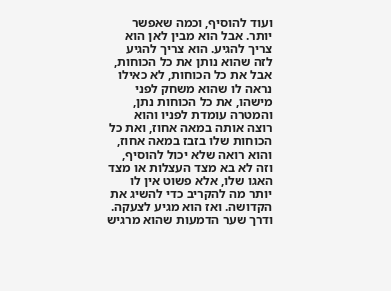ועוד להוסיף, וכמה שאפשר יותר. אבל הוא מבין לאן הוא צריך להגיע. הוא צריך להגיע לזה שהוא נותן את כל הכוחות, אבל את כל הכוחות, לא כאילו נראה לו שהוא משחק לפני מישהו, את כל הכוחות נתן, והמטרה עומדת לפניו והוא רוצה אותה במאה אחוז, ואת כל הכוחות שלו בזבז במאה אחוז, והוא רואה שלא יכול להוסיף, וזה לא בא מצד העצלות או מצד האגו שלו, אלא פשוט אין לו יותר מה להקריב כדי להשיג את הקדושה. ואז הוא מגיע לצעקה. ודרך שער הדמעות שהוא מרגיש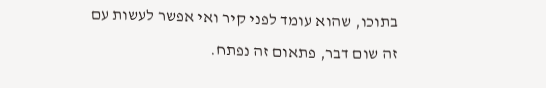בתוכו, שהוא עומד לפני קיר ואי אפשר לעשות עם זה שום דבר, פתאום זה נפתח.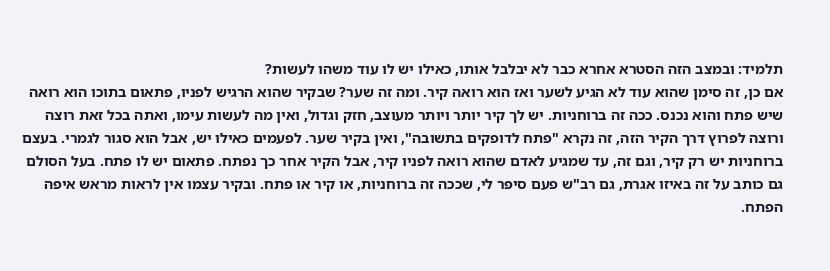תלמיד: ובמצב הזה הסטרא אחרא כבר לא יבלבל אותו, כאילו יש לו עוד משהו לעשות?
אם כן, זה סימן שהוא עוד לא הגיע לשער ואז הוא רואה קיר. ומה זה שער? שבקיר שהוא הרגיש לפניו, פתאום בתוכו הוא רואה שיש פתח והוא נכנס. ככה זה ברוחניות. יש לך קיר יותר ויותר מעוצב, חזק וגדול, ואין מה לעשות עימו, ואתה בכל זאת רוצה ורוצה לפרוץ דרך הקיר הזה, זה נקרא "פתח לדופקים בתשובה", ואין בקיר שער. לפעמים כאילו יש, אבל הוא סגור לגמרי. בעצם ברוחניות יש רק קיר, וגם זה, עד שמגיע לאדם שהוא רואה לפניו קיר, אבל הקיר אחר כך נפתח. פתאום יש לו פתח. בעל הסולם גם כותב על זה באיזו אגרת, גם רב"ש פעם סיפר לי, שככה זה ברוחניות, או קיר או פתח. ובקיר עצמו אין לראות מראש איפה הפתח.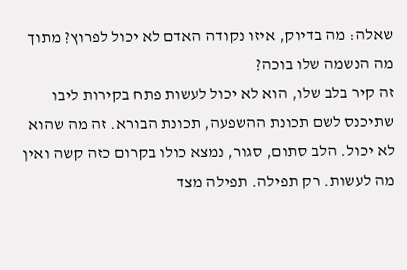שאלה: מה בדיוק, איזו נקודה האדם לא יכול לפרוץ? מתוך מה הנשמה שלו בוכה?
זה קיר בלב שלו, הוא לא יכול לעשות פתח בקירות ליבו שתיכנס לשם תכונת ההשפעה, תכונת הבורא. זה מה שהוא לא יכול. הלב סתום, סגור, נמצא כולו בקרום כזה קשה ואין מה לעשות. רק תפילה. תפילה מצד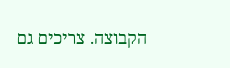הקבוצה. צריכים גם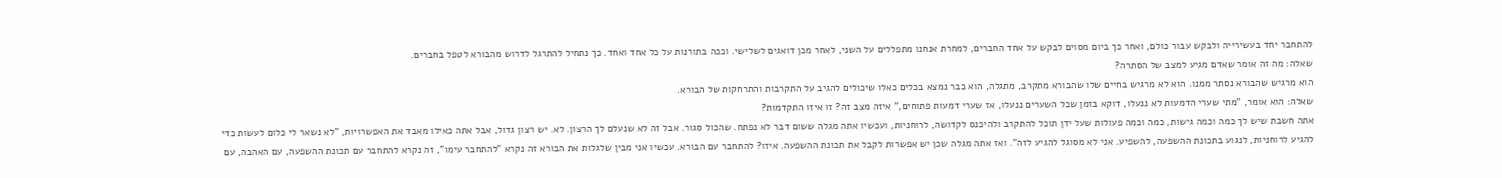להתחבר יחד בעשירייה ולבקש עבור כולם, ואחר כך ביום מסוים לבקש על אחד החברים, למחרת אנחנו מתפללים על השני, לאחר מכן דואגים לשלישי. וככה בתורנות על כל אחד ואחד. כך נתחיל להתרגל לדרוש מהבורא לטפל בחברים.
שאלה: מה זה אומר שאדם מגיע למצב של הסתרה?
הוא מרגיש שהבורא נסתר ממנו. הוא לא מרגיש בחיים שלו שהבורא מתקרב, מתגלה, הוא כבר נמצא בכלים כאלו שיכולים להגיב על התקרבות והתרחקות של הבורא.
שאלה: הוא אומר, "מתי שערי הדמעות לא ננעלו, דוקא בזמן שכל השערים ננעלו, אז שערי דמעות פתוחים," איזה מצב זה? זו איזו התקדמות?
אתה חשבת שיש לך כמה וכמה גישות, כמה וכמה פעולות שעל ידן תוכל להתקרב ולהיכנס לקדושה, לרוחניות, ועכשיו אתה מגלה ששום דבר לא נפתח. שהכול סגור. אבל זה לא שנעלם לך הרצון. לא. יש רצון גדול, אבל אתה כאילו מאבד את האפשרויות, "לא נשאר לי כלום לעשות כדי להגיע לרוחניות, לנגוע בתכונת ההשפעה, להשפיע. אני לא מסוגל להגיע לזה". ואז אתה מגלה שכן יש אפשרות לקבל את תכונת ההשפעה. איזו? להתחבר עם הבורא. עכשיו אני מבין שלגלות את הבורא זה נקרא "להתחבר עימו", זה נקרא להתחבר עם תכונת ההשפעה, עם האהבה, עם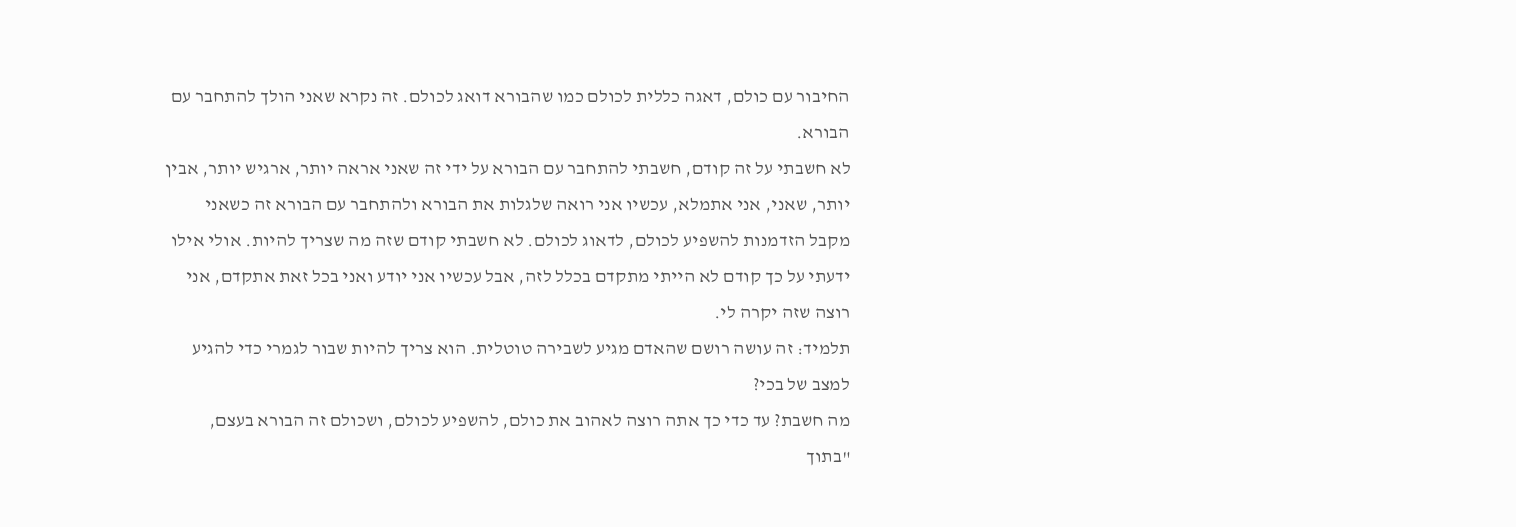החיבור עם כולם, דאגה כללית לכולם כמו שהבורא דואג לכולם. זה נקרא שאני הולך להתחבר עם הבורא.
לא חשבתי על זה קודם, חשבתי להתחבר עם הבורא על ידי זה שאני אראה יותר, ארגיש יותר, אבין יותר, שאני, אני אתמלא, עכשיו אני רואה שלגלות את הבורא ולהתחבר עם הבורא זה כשאני מקבל הזדמנות להשפיע לכולם, לדאוג לכולם. לא חשבתי קודם שזה מה שצריך להיות. אולי אילו ידעתי על כך קודם לא הייתי מתקדם בכלל לזה, אבל עכשיו אני יודע ואני בכל זאת אתקדם, אני רוצה שזה יקרה לי.
תלמיד: זה עושה רושם שהאדם מגיע לשבירה טוטלית. הוא צריך להיות שבור לגמרי כדי להגיע למצב של בכי?
מה חשבת? עד כדי כך אתה רוצה לאהוב את כולם, להשפיע לכולם, ושכולם זה הבורא בעצם, "בתוך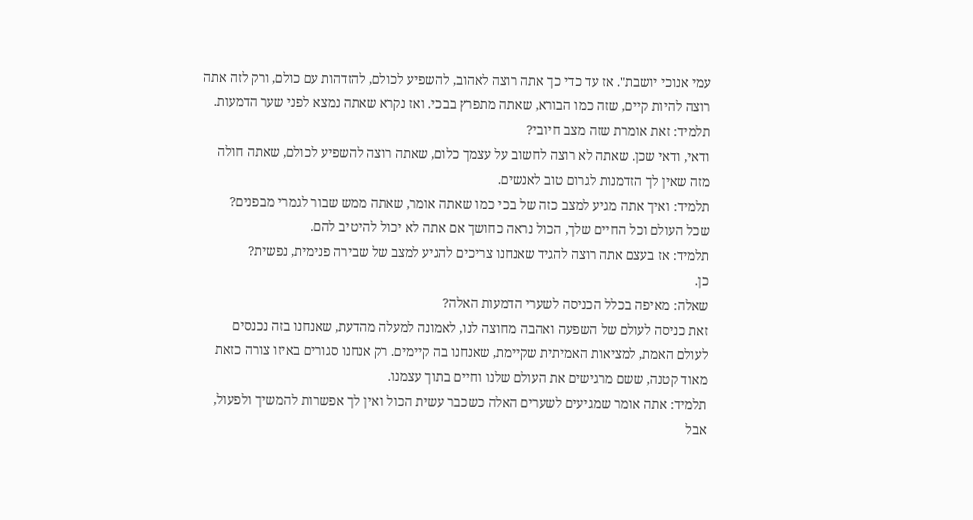עמי אנוכי יושבת". אז עד כדי כך אתה רוצה לאהוב, להשפיע לכולם, להזדהות עם כולם, ורק לזה אתה רוצה להיות קיים, שזה כמו הבורא, שאתה מתפרץ בבכי. ואז נקרא שאתה נמצא לפני שער הדמעות.
תלמיד: זאת אומרת שזה מצב חיובי?
ודאי, ודאי שכן. שאתה לא רוצה לחשוב על עצמך כלום, שאתה רוצה להשפיע לכולם, שאתה חולה מזה שאין לך הזדמנות לגרום טוב לאנשים.
תלמיד: ואיך אתה מגיע למצב כזה של בכי כמו שאתה אומר, שאתה ממש שבור לגמרי מבפנים?
שכל העולם וכל החיים שלך, הכול נראה כחושך אם אתה לא יכול להיטיב להם.
תלמיד: אז בעצם אתה רוצה להגיד שאנחנו צריכים להגיע למצב של שבירה פנימית, נפשית?
כן.
שאלה: מאיפה בכלל הכניסה לשערי הדמעות האלה?
זאת כניסה לעולם של השפעה ואהבה מחוצה לנו, לאמונה למעלה מהדעת, שאנחנו בזה נכנסים לעולם האמת, למציאות האמיתית שקיימת, שאנחנו בה קיימים. רק אנחנו סגורים באיזו צורה כזאת מאוד קטנה, ששם מרגישים את העולם שלנו וחיים בתוך עצמנו.
תלמיד: אתה אומר שמגיעים לשערים האלה כשכבר עשית הכול ואין לך אפשרות להמשיך ולפעול, אבל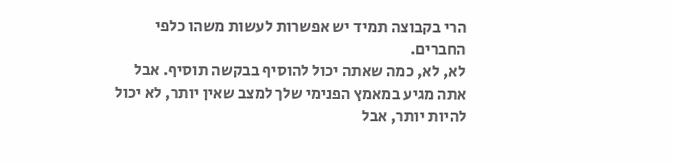הרי בקבוצה תמיד יש אפשרות לעשות משהו כלפי החברים.
לא, לא, כמה שאתה יכול להוסיף בבקשה תוסיף. אבל אתה מגיע במאמץ הפנימי שלך למצב שאין יותר, לא יכול להיות יותר, אבל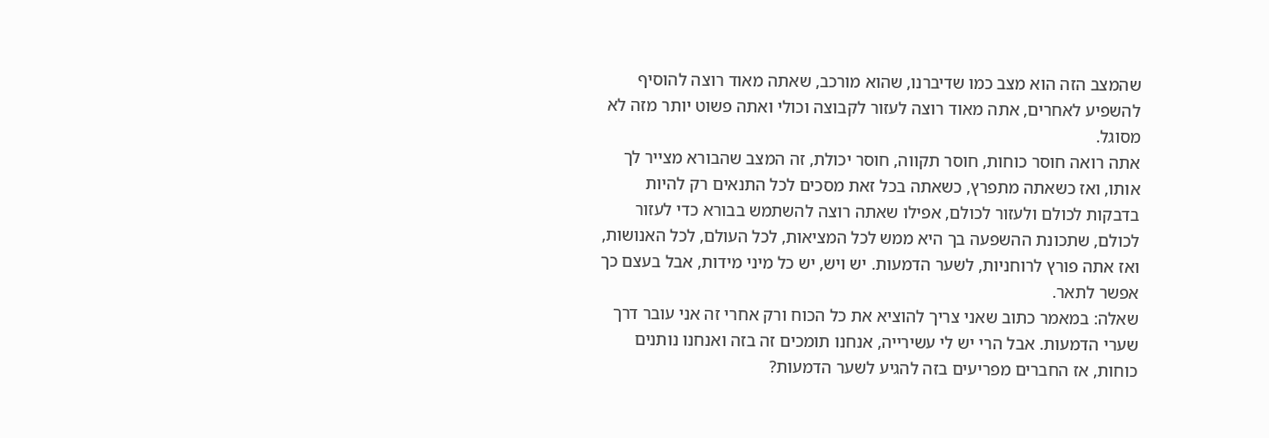שהמצב הזה הוא מצב כמו שדיברנו, שהוא מורכב, שאתה מאוד רוצה להוסיף להשפיע לאחרים, אתה מאוד רוצה לעזור לקבוצה וכולי ואתה פשוט יותר מזה לא מסוגל.
אתה רואה חוסר כוחות, חוסר תקווה, חוסר יכולת, זה המצב שהבורא מצייר לך אותו, ואז כשאתה מתפרץ, כשאתה בכל זאת מסכים לכל התנאים רק להיות בדבקות לכולם ולעזור לכולם, אפילו שאתה רוצה להשתמש בבורא כדי לעזור לכולם, שתכונת ההשפעה בך היא ממש לכל המציאות, לכל העולם, לכל האנושות, ואז אתה פורץ לרוחניות, לשער הדמעות. יש ויש, יש כל מיני מידות, אבל בעצם כך אפשר לתאר.
שאלה: במאמר כתוב שאני צריך להוציא את כל הכוח ורק אחרי זה אני עובר דרך שערי הדמעות. אבל הרי יש לי עשירייה, אנחנו תומכים זה בזה ואנחנו נותנים כוחות, אז החברים מפריעים בזה להגיע לשער הדמעות?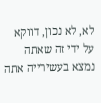לא, לא נכון, דווקא על ידי זה שאתה נמצא בעשירייה אתה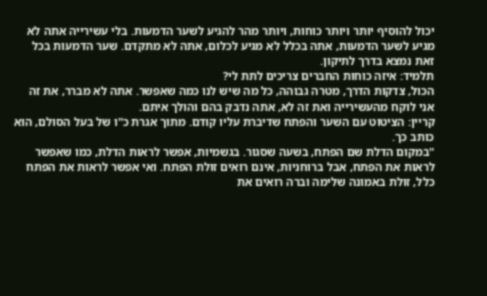יכול להוסיף יותר ויותר כוחות, ויותר מהר להגיע לשער הדמעות. בלי עשירייה אתה לא מגיע לשער הדמעות, אתה בכלל לא מגיע לכלום, אתה לא מתקדם. שער הדמעות בכל זאת נמצא בדרך לתיקון.
תלמיד: איזה כוחות החברים צריכים לתת לי?
הכול, צדקות הדרך, מטרה גבוהה, כל מה שיש לנו כמה שאפשר. אתה לא מברר, את זה אני לוקח מהעשירייה ואת זה לא, אתה נדבק בהם והולך איתם.
קריין: הציטוט עם השער והפתח שדיברת עליו קודם. מתוך אגרת כ"ו של בעל הסולם, הוא כותב כך.
"במקום הדלת שם הפתח, בשעה שסגור. בגשמיות, אפשר לראות הדלת, כמו שאפשר לראות את הפתח, אבל ברוחניות, אינם רואים זולת הפתח. ואי אפשר לראות את הפתח כלל, זולת באמונה שלימה וברה רואים את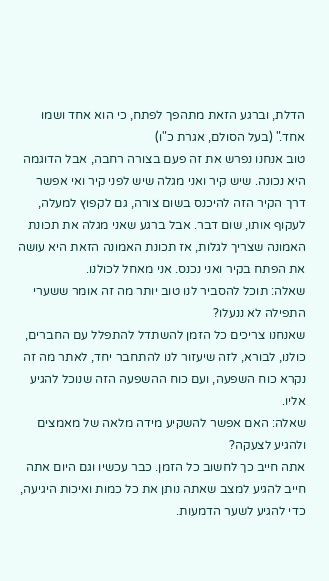הדלת, וברגע הזאת מתהפך לפתח, כי הוא אחד ושמו אחד." (בעל הסולם, אגרת כ"ו)
טוב אנחנו נפרש את זה פעם בצורה רחבה, אבל הדוגמה היא נכונה. שיש קיר ואני מגלה שיש לפני קיר ואי אפשר דרך הקיר הזה להיכנס בשום צורה, גם לקפוץ למעלה, לעקוף אותו, שום דבר. אבל ברגע שאני מגלה את תכונת האמונה שצריך לגלות, אז תכונת האמונה הזאת היא עושה את הפתח בקיר ואני נכנס. אני מאחל לכולנו.
שאלה: תוכל להסביר לנו טוב יותר מה זה אומר ששערי התפילה לא ננעלו?
שאנחנו צריכים כל הזמן להשתדל להתפלל עם החברים, כולנו, לבורא, לזה שיעזור לנו להתחבר יחד, לאתר מה זה נקרא כוח השפעה, ועם כוח ההשפעה הזה שנוכל להגיע אליו.
שאלה: האם אפשר להשקיע מידה מלאה של מאמצים ולהגיע לצעקה?
אתה חייב כך לחשוב כל הזמן. כבר עכשיו וגם היום אתה חייב להגיע למצב שאתה נותן את כל כמות ואיכות היגיעה, כדי להגיע לשער הדמעות.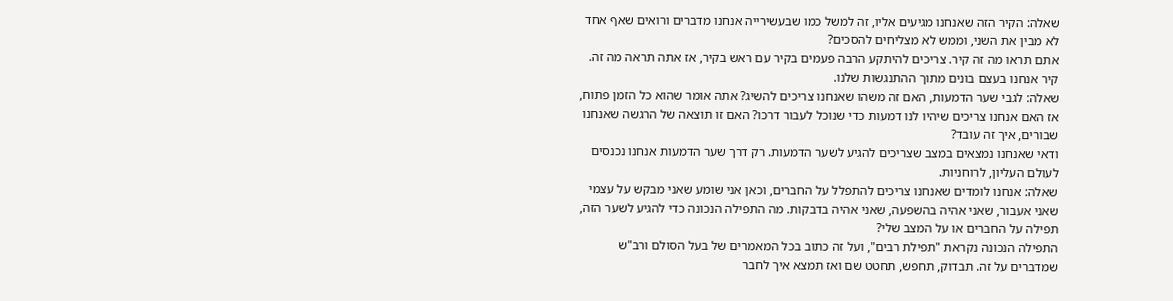שאלה: הקיר הזה שאנחנו מגיעים אליו, זה למשל כמו שבעשירייה אנחנו מדברים ורואים שאף אחד לא מבין את השני, וממש לא מצליחים להסכים?
אתם תראו מה זה קיר. צריכים להיתקע הרבה פעמים בקיר עם ראש בקיר, אז אתה תראה מה זה. קיר אנחנו בעצם בונים מתוך ההתנגשות שלנו.
שאלה: לגבי שער הדמעות, האם זה משהו שאנחנו צריכים להשיג? אתה אומר שהוא כל הזמן פתוח, אז האם אנחנו צריכים שיהיו לנו דמעות כדי שנוכל לעבור דרכו? האם זו תוצאה של הרגשה שאנחנו שבורים, איך זה עובד?
ודאי שאנחנו נמצאים במצב שצריכים להגיע לשער הדמעות. רק דרך שער הדמעות אנחנו נכנסים לעולם העליון, לרוחניות.
שאלה: אנחנו לומדים שאנחנו צריכים להתפלל על החברים, וכאן אני שומע שאני מבקש על עצמי שאני אעבור, שאני אהיה בהשפעה, שאני אהיה בדבקות. מה התפילה הנכונה כדי להגיע לשער הזה, תפילה על החברים או על המצב שלי?
התפילה הנכונה נקראת "תפילת רבים", ועל זה כתוב בכל המאמרים של בעל הסולם ורב"ש שמדברים על זה. תבדוק, תחפש, תחטט שם ואז תמצא איך לחבר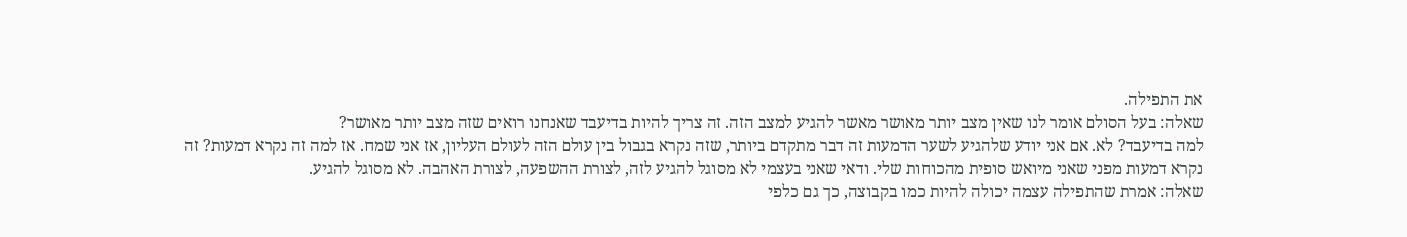את התפילה.
שאלה: בעל הסולם אומר לנו שאין מצב יותר מאושר מאשר להגיע למצב הזה. זה צריך להיות בדיעבד שאנחנו רואים שזה מצב יותר מאושר?
למה בדיעבד? לא. אם אני יודע שלהגיע לשער הדמעות זה דבר מתקדם ביותר, שזה נקרא בגבול בין עולם הזה לעולם העליון, אז אני שמח. אז למה זה נקרא דמעות? זה נקרא דמעות מפני שאני מיואש סופית מהכוחות שלי. ודאי שאני בעצמי לא מסוגל להגיע לזה, לצורת ההשפעה, לצורת האהבה. לא מסוגל להגיע.
שאלה: אמרת שהתפילה עצמה יכולה להיות כמו בקבוצה, כך גם כלפי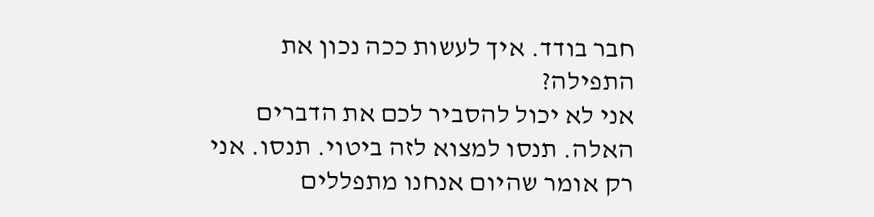חבר בודד. איך לעשות ככה נכון את התפילה?
אני לא יכול להסביר לכם את הדברים האלה. תנסו למצוא לזה ביטוי. תנסו. אני רק אומר שהיום אנחנו מתפללים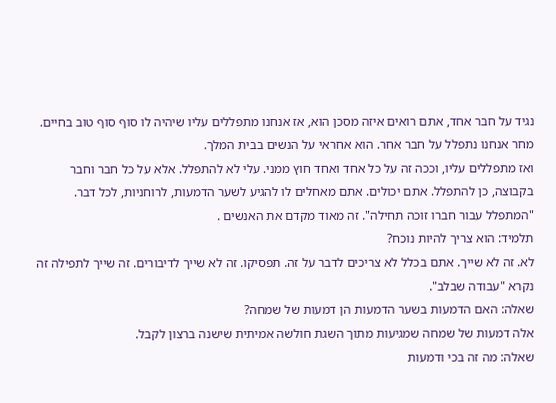נגיד על חבר אחד, אתם רואים איזה מסכן הוא, אז אנחנו מתפללים עליו שיהיה לו סוף סוף טוב בחיים. מחר אנחנו נתפלל על חבר אחר. הוא אחראי על הנשים בבית המלך.
ואז מתפללים עליו, וככה זה על כל אחד ואחד חוץ ממני. עלי לא להתפלל. אלא על כל חבר וחבר בקבוצה, כן להתפלל. אתם יכולים. אתם מאחלים לו להגיע לשער הדמעות, לרוחניות, לכל דבר. "המתפלל עבור חברו זוכה תחילה". זה מאוד מקדם את האנשים .
תלמיד: הוא צריך להיות נוכח?
לא. זה לא שייך. אתם בכלל לא צריכים לדבר על זה. תפסיקו. זה לא שייך לדיבורים. זה שייך לתפילה זה נקרא "עבודה שבלב".
שאלה: האם הדמעות בשער הדמעות הן דמעות של שמחה?
אלה דמעות של שמחה שמגיעות מתוך השגת חולשה אמיתית שישנה ברצון לקבל.
שאלה: מה זה בכי ודמעות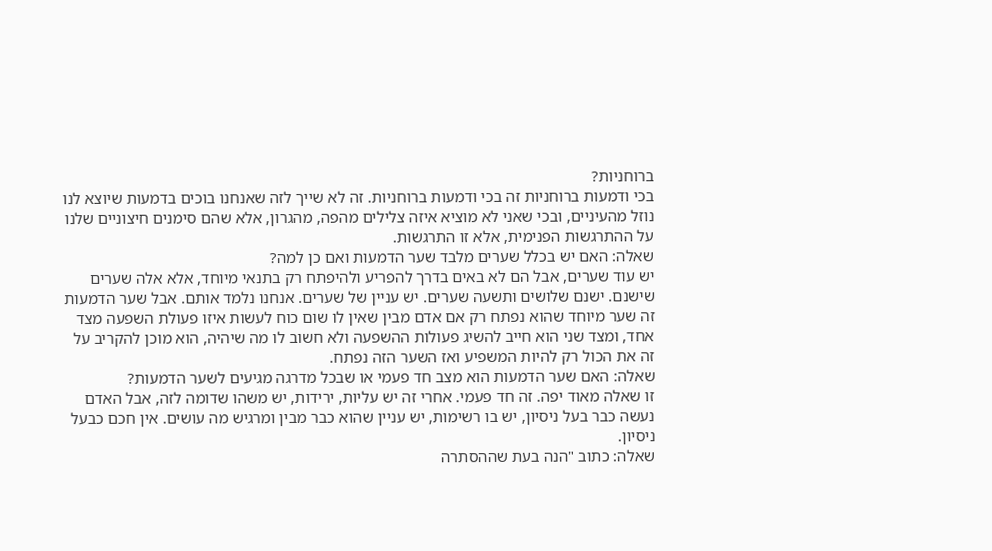ברוחניות?
בכי ודמעות ברוחניות זה בכי ודמעות ברוחניות. זה לא שייך לזה שאנחנו בוכים בדמעות שיוצא לנו נוזל מהעיניים, ובכי שאני לא מוציא איזה צלילים מהפה, מהגרון, אלא שהם סימנים חיצוניים שלנו על ההתרגשות הפנימית, אלא זו התרגשות.
שאלה: האם יש בכלל שערים מלבד שער הדמעות ואם כן למה?
יש עוד שערים, אבל הם לא באים בדרך להפריע ולהיפתח רק בתנאי מיוחד, אלא אלה שערים שישנם. ישנם שלושים ותשעה שערים. יש עניין של שערים. אנחנו נלמד אותם. אבל שער הדמעות זה שער מיוחד שהוא נפתח רק אם אדם מבין שאין לו שום כוח לעשות איזו פעולת השפעה מצד אחד, ומצד שני הוא חייב להשיג פעולות ההשפעה ולא חשוב לו מה שיהיה, הוא מוכן להקריב על זה את הכול רק להיות המשפיע ואז השער הזה נפתח.
שאלה: האם שער הדמעות הוא מצב חד פעמי או שבכל מדרגה מגיעים לשער הדמעות?
זו שאלה מאוד יפה. זה חד פעמי. אחרי זה יש עליות, ירידות, יש משהו שדומה לזה, אבל האדם נעשה כבר בעל ניסיון, יש בו רשימות, יש עניין שהוא כבר מבין ומרגיש מה עושים. אין חכם כבעל ניסיון.
שאלה: כתוב "הנה בעת שההסתרה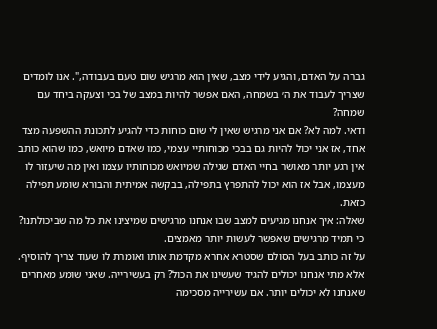גברה על האדם, והגיע לידי מצב, שאין הוא מרגיש שום טעם בעבודה,". אנו לומדים שצריך לעבוד את ה׳ בשמחה, האם אפשר להיות במצב של בכי וצעקה ביחד עם שמחה?
ודאי. למה לא? אם אני מרגיש שאין לי שום כוחות כדי להגיע לתכונת ההשפעה מצד אחד, אז אני יכול להיות גם בבכי מכוחותיי עצמי, כמו שאדם מיואש, כמו שהוא כותב אין רגע יותר מאושר בחיי האדם שגילה שמיואש מכוחותיו עצמו ואין מה שיעזור לו מעצמו, אבל אז הוא יכול להתפרץ בתפילה, בבקשה אמיתית והבורא שומע תפילה כזאת.
שאלה: איך אנחנו מגיעים למצב שבו אנחנו מרגישים שמיצינו את כל מה שביכולתנו? כי תמיד מרגישים שאפשר לעשות יותר מאמצים.
על זה כותב בעל הסולם שסטרא אחרא מקדמת אותו ואומרת לו שעוד צריך להוסיף. אלא מתי אנחנו יכולים להגיד שעשינו את הכול? רק בעשירייה. שאני שומע מאחרים שאנחנו לא יכולים יותר. אם עשירייה מסכימה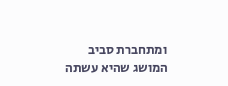ומתחברת סביב המושג שהיא עשתה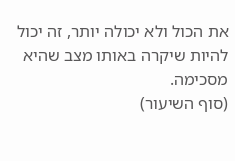את הכול ולא יכולה יותר, זה יכול להיות שיקרה באותו מצב שהיא מסכימה.
(סוף השיעור)